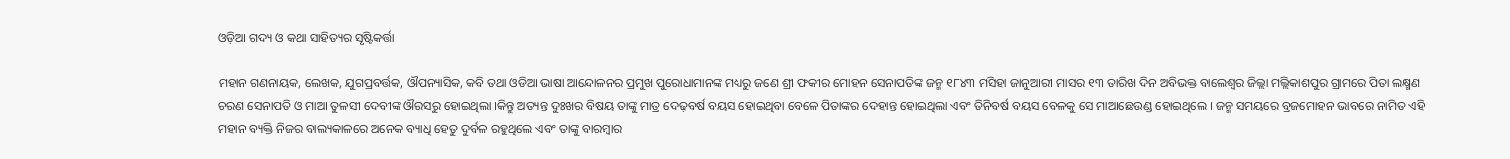ଓଡ଼ିଆ ଗଦ୍ୟ ଓ କଥା ସାହିତ୍ୟର ସୃଷ୍ଟିକର୍ତ୍ତା

ମହାନ ଗଣନାୟକ, ଲେଖକ, ଯୁଗପ୍ରବର୍ତ୍ତକ, ଔପନ୍ୟାସିକ, କବି ତଥା ଓଡିଆ ଭାଷା ଆନ୍ଦୋଳନର ପ୍ରମୁଖ ପୁରୋଧାମାନଙ୍କ ମଧ୍ୟରୁ ଜଣେ ଶ୍ରୀ ଫକୀର ମୋହନ ସେନାପତିଙ୍କ ଜନ୍ମ ୧୮୪୩ ମସିହା ଜାନୁଆରୀ ମାସର ୧୩ ତାରିଖ ଦିନ ଅବିଭକ୍ତ ବାଲେଶ୍ୱର ଜିଲ୍ଲା ମଲ୍ଲିକାଶପୁର ଗ୍ରାମରେ ପିତା ଲକ୍ଷ୍ମଣ ଚରଣ ସେନାପତି ଓ ମାଆ ତୁଳସୀ ଦେବୀଙ୍କ ଔରସରୁ ହୋଇଥିଲା ।କିନ୍ତୁ ଅତ୍ୟନ୍ତ ଦୁଃଖର ବିଷୟ ତାଙ୍କୁ ମାତ୍ର ଦେଢ଼ବର୍ଷ ବୟସ ହୋଇଥିବା ବେଳେ ପିତାଙ୍କର ଦେହାନ୍ତ ହୋଇଥିଲା ଏବଂ ତିନିବର୍ଷ ବୟସ ବେଳକୁ ସେ ମାଆଛେଉଣ୍ଡ ହୋଇଥିଲେ । ଜନ୍ମ ସମୟରେ ବ୍ରଜମୋହନ ଭାବରେ ନାମିତ ଏହି ମହାନ ବ୍ୟକ୍ତି ନିଜର ବାଲ୍ୟକାଳରେ ଅନେକ ବ୍ୟାଧି ହେତୁ ଦୁର୍ବଳ ରହୁଥିଲେ ଏବଂ ତାଙ୍କୁ ବାରମ୍ବାର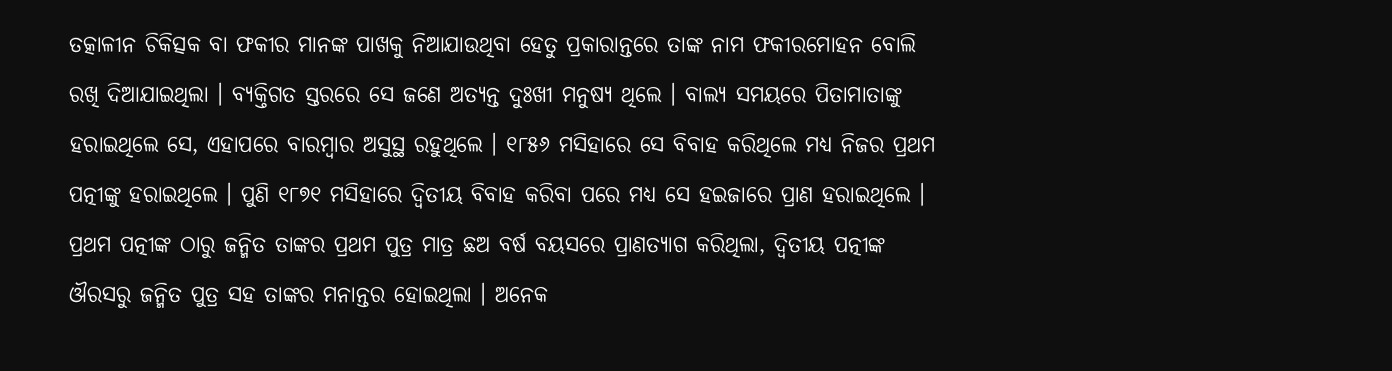ତତ୍କାଳୀନ ଚିକିତ୍ସକ ବା ଫକୀର ମାନଙ୍କ ପାଖକୁ ନିଆଯାଉଥିବା ହେତୁ ପ୍ରକାରାନ୍ତରେ ତାଙ୍କ ନାମ ଫକୀରମୋହନ ବୋଲି ରଖି ଦିଆଯାଇଥିଲା । ବ୍ୟକ୍ତିଗତ ସ୍ତରରେ ସେ ଜଣେ ଅତ୍ୟନ୍ତ ଦୁଃଖୀ ମନୁଷ୍ୟ ଥିଲେ । ବାଲ୍ୟ ସମୟରେ ପିତାମାତାଙ୍କୁ ହରାଇଥିଲେ ସେ, ଏହାପରେ ବାରମ୍ବାର ଅସୁସ୍ଥ ରହୁଥିଲେ । ୧୮୫୬ ମସିହାରେ ସେ ବିବାହ କରିଥିଲେ ମଧ୍ୟ ନିଜର ପ୍ରଥମ ପତ୍ନୀଙ୍କୁ ହରାଇଥିଲେ । ପୁଣି ୧୮୭୧ ମସିହାରେ ଦ୍ୱିତୀୟ ବିବାହ କରିବା ପରେ ମଧ୍ୟ ସେ ହଇଜାରେ ପ୍ରାଣ ହରାଇଥିଲେ । ପ୍ରଥମ ପତ୍ନୀଙ୍କ ଠାରୁ ଜନ୍ମିତ ତାଙ୍କର ପ୍ରଥମ ପୁତ୍ର ମାତ୍ର ଛଅ ବର୍ଷ ବୟସରେ ପ୍ରାଣତ୍ୟାଗ କରିଥିଲା, ଦ୍ୱିତୀୟ ପତ୍ନୀଙ୍କ ଔରସରୁ ଜନ୍ମିତ ପୁତ୍ର ସହ ତାଙ୍କର ମନାନ୍ତର ହୋଇଥିଲା । ଅନେକ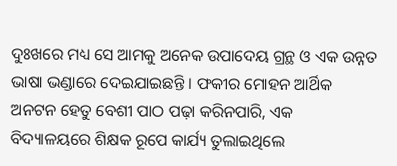ଦୁଃଖରେ ମଧ୍ୟ ସେ ଆମକୁ ଅନେକ ଉପାଦେୟ ଗ୍ରନ୍ଥ ଓ ଏକ ଉନ୍ନତ ଭାଷା ଭଣ୍ଡାରେ ଦେଇଯାଇଛନ୍ତି । ଫକୀର ମୋହନ ଆର୍ଥିକ ଅନଟନ ହେତୁ ବେଶୀ ପାଠ ପଢ଼ା କରିନପାରି, ଏକ ବିଦ୍ୟାଳୟରେ ଶିକ୍ଷକ ରୂପେ କାର୍ଯ୍ୟ ତୁଲାଇଥିଲେ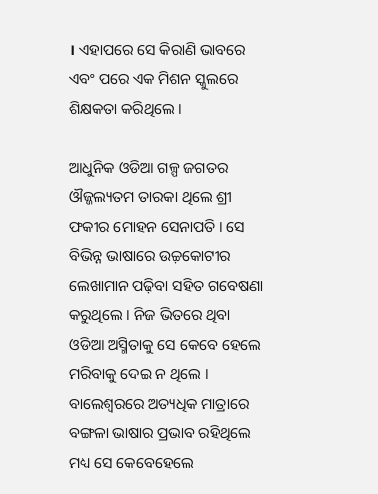। ଏହାପରେ ସେ କିରାଣି ଭାବରେ ଏବଂ ପରେ ଏକ ମିଶନ ସ୍କୁଲରେ ଶିକ୍ଷକତା କରିଥିଲେ ।

ଆଧୁନିକ ଓଡିଆ ଗଳ୍ପ ଜଗତର ଔଜ୍ଜଲ୍ୟତମ ତାରକା ଥିଲେ ଶ୍ରୀ ଫକୀର ମୋହନ ସେନାପତି । ସେ ବିଭିନ୍ନ ଭାଷାରେ ଉଚ୍ଚ଼କୋଟୀର ଲେଖାମାନ ପଢ଼ିବା ସହିତ ଗବେଷଣା କରୁଥିଲେ । ନିଜ ଭିତରେ ଥିବା ଓଡିଆ ଅସ୍ମିତାକୁ ସେ କେବେ ହେଲେ ମରିବାକୁ ଦେଇ ନ ଥିଲେ । ବାଲେଶ୍ୱରରେ ଅତ୍ୟଧିକ ମାତ୍ରାରେ ବଙ୍ଗଳା ଭାଷାର ପ୍ରଭାବ ରହିଥିଲେ ମଧ୍ୟ ସେ କେବେହେଲେ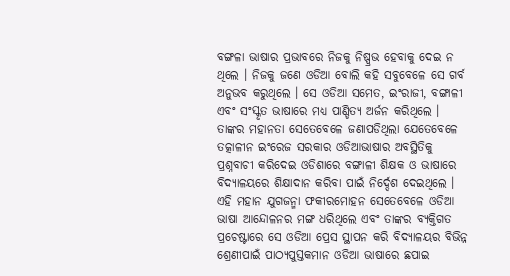ବଙ୍ଗଳା ଭାଷାର ପ୍ରଭାବରେ ନିଜକୁ ନିଷ୍ପ୍ରଭ ହେବାକୁ ଦେଇ ନ ଥିଲେ । ନିଜକୁ ଜଣେ ଓଡିଆ ବୋଲି କହି ସବୁବେଳେ ସେ ଗର୍ବ ଅନୁଭବ କରୁଥିଲେ । ସେ ଓଡିଆ ସମେତ, ଇଂରାଜୀ, ବଙ୍ଗାଳୀ ଏବଂ ସଂସ୍କୃତ ଭାଷାରେ ମଧ୍ୟ ପାଣ୍ଡିତ୍ୟ ଅର୍ଜନ କରିଥିଲେ । ତାଙ୍କର ମହାନତା ସେତେବେଳେ ଜଣାପଡିଥିଲା ଯେତେବେଳେ ତତ୍କାଳୀନ ଇଂରେଜ ସରକାର ଓଡିଆଭାଷାର ଅବସ୍ଥିତିକୁ ପ୍ରଶ୍ନବାଚୀ କରିଦେଇ ଓଡିଶାରେ ବଙ୍ଗାଳୀ ଶିକ୍ଷକ ଓ ଭାଷାରେ ବିଦ୍ୟାଳୟରେ ଶିକ୍ଷାଦାନ କରିବା ପାଇଁ ନିର୍ଦ୍ଦେଶ ଦେଇଥିଲେ । ଏହି ମହାନ ଯୁଗଜନ୍ମା ଫକୀରମୋହନ ସେତେବେଳେ ଓଡିଆ ଭାଷା ଆନ୍ଦୋଳନର ମଙ୍ଗ ଧରିଥିଲେ ଏବଂ ତାଙ୍କର ବ୍ୟକ୍ତିଗତ ପ୍ରଚେଷ୍ଟାରେ ସେ ଓଡିଆ ପ୍ରେସ ସ୍ଥାପନ କରି ବିଦ୍ୟାଳୟର ବିଭିନ୍ନ ଶ୍ରେଣୀପାଇଁ ପାଠ୍ୟପୁସ୍ତକମାନ ଓଡିଆ ଭାଷାରେ ଛପାଇ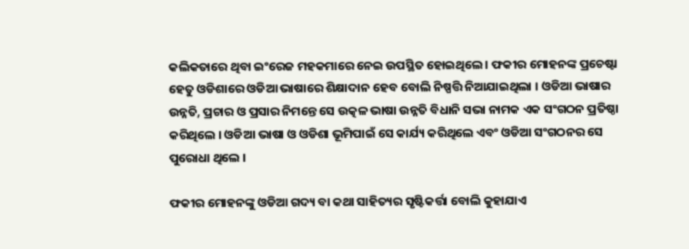କଲିକତାରେ ଥିବା ଇଂରେଜ ମହକମାରେ ନେଇ ଉପସ୍ଥିତ ହୋଇଥିଲେ । ଫକୀର ମୋହନଙ୍କ ପ୍ରଚେଷ୍ଟା ହେତୁ ଓଡିଶାରେ ଓଡିଆ ଭାଷାରେ ଶିକ୍ଷାଦାନ ହେବ ବୋଲି ନିଷ୍ପତ୍ତି ନିଆଯାଇଥିଲା । ଓଡିଆ ଭାଷାର ଉନ୍ନତି, ପ୍ରଚାର ଓ ପ୍ରସାର ନିମନ୍ତେ ସେ ଉତ୍କଳ ଭାଷା ଉନ୍ନତି ବିଧାନି ସଭା ନାମକ ଏକ ସଂଗଠନ ପ୍ରତିଷ୍ଠା କରିଥିଲେ । ଓଡିଆ ଭାଷା ଓ ଓଡିଶା ଭୂମିପାଇଁ ସେ କାର୍ଯ୍ୟ କରିଥିଲେ ଏବଂ ଓଡିଆ ସଂଗଠନର ସେ ପୁରୋଧା ଥିଲେ ।

ଫକୀର ମୋହନଙ୍କୁ ଓଡିଆ ଗଦ୍ୟ ବା କଥା ସାହିତ୍ୟର ସୃଷ୍ଟିକର୍ତ୍ତା ବୋଲି କୁହାଯାଏ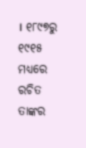। ୧୮୯୭ରୁ ୧୯୧୫ ମଧ୍ୟରେ ରଚିତ ତାଙ୍କର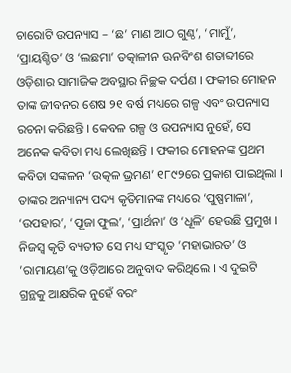ଚାରୋଟି ଉପନ୍ୟାସ – ‘ଛ’ ମାଣ ଆଠ ଗୁଣ୍ଠ’, ‘ମାମୁଁ’, ‘ପ୍ରାୟଶ୍ଚିତ’ ଓ ‘ଲଛମା’ ତତ୍କାଳୀନ ଊନବିଂଶ ଶତାବ୍ଦୀରେ ଓଡ଼ିଶାର ସାମାଜିକ ଅବସ୍ଥାର ନିଚ୍ଛକ ଦର୍ପଣ । ଫକୀର ମୋହନ ତାଙ୍କ ଜୀବନର ଶେଷ ୨୧ ବର୍ଷ ମଧ୍ୟରେ ଗଳ୍ପ ଏବଂ ଉପନ୍ୟାସ ରଚନା କରିଛନ୍ତି । କେବଳ ଗଳ୍ପ ଓ ଉପନ୍ୟାସ ନୁହେଁ, ସେ ଅନେକ କବିତା ମଧ୍ୟ ଲେଖିଛନ୍ତି । ଫକୀର ମୋହନଙ୍କ ପ୍ରଥମ କବିତା ସଙ୍କଳନ ‘ଉତ୍କଳ ଭ୍ରମଣ’ ୧୮୯୨ରେ ପ୍ରକାଶ ପାଇଥିଲା । ତାଙ୍କର ଅନ୍ୟାନ୍ୟ ପଦ୍ୟ କୃତିମାନଙ୍କ ମଧ୍ୟରେ ‘ପୁଷ୍ପମାଳା’, ‘ଉପହାର’, ‘ପୂଜା ଫୁଲ’, ‘ପ୍ରାର୍ଥନା’ ଓ ‘ଧୂଳି’ ହେଉଛି ପ୍ରମୁଖ । ନିଜସ୍ୱ କୃତି ବ୍ୟତୀତ ସେ ମଧ୍ୟ ସଂସ୍କୃତ ’ମହାଭାରତ’ ଓ ’ରାମାୟଣ’କୁ ଓଡ଼ିଆରେ ଅନୁବାଦ କରିଥିଲେ । ଏ ଦୁଇଟି ଗ୍ରନ୍ଥକୁ ଆକ୍ଷରିକ ନୁହେଁ ବରଂ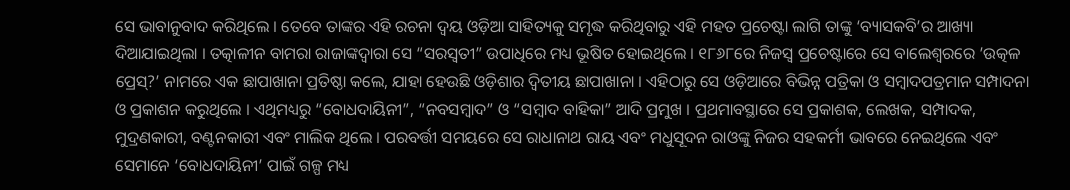ସେ ଭାବାନୁବାଦ କରିଥିଲେ । ତେବେ ତାଙ୍କର ଏହି ରଚନା ଦ୍ୱୟ ଓଡ଼ିଆ ସାହିତ୍ୟକୁ ସମୃଦ୍ଧ କରିଥିବାରୁ ଏହି ମହତ ପ୍ରଚେଷ୍ଟା ଲାଗି ତାଙ୍କୁ ‘ବ୍ୟାସକବି’ର ଆଖ୍ୟା ଦିଆଯାଇଥିଲା । ତତ୍କାଳୀନ ବାମରା ରାଜାଙ୍କଦ୍ୱାରା ସେ “ସରସ୍ୱତୀ” ଉପାଧିରେ ମଧ୍ୟ ଭୂଷିତ ହୋଇଥିଲେ । ୧୮୬୮ରେ ନିଜସ୍ୱ ପ୍ରଚେଷ୍ଟାରେ ସେ ବାଲେଶ୍ୱରରେ ’ଉତ୍କଳ ପ୍ରେସ୍‌?’ ନାମରେ ଏକ ଛାପାଖାନା ପ୍ରତିଷ୍ଠା କଲେ, ଯାହା ହେଉଛି ଓଡ଼ିଶାର ଦ୍ୱିତୀୟ ଛାପାଖାନା । ଏହିଠାରୁ ସେ ଓଡ଼ିଆରେ ବିଭିନ୍ନ ପତ୍ରିକା ଓ ସମ୍ବାଦପତ୍ରମାନ ସମ୍ପାଦନା ଓ ପ୍ରକାଶନ କରୁଥିଲେ । ଏଥିମଧ୍ୟରୁ “ବୋଧଦାୟିନୀ”, “ନବସମ୍ବାଦ” ଓ “ସମ୍ବାଦ ବାହିକା” ଆଦି ପ୍ରମୁଖ । ପ୍ରଥମାବସ୍ଥାରେ ସେ ପ୍ରକାଶକ, ଲେଖକ, ସମ୍ପାଦକ, ମୁଦ୍ରଣକାରୀ, ବଣ୍ଟନକାରୀ ଏବଂ ମାଲିକ ଥିଲେ । ପରବର୍ତ୍ତୀ ସମୟରେ ସେ ରାଧାନାଥ ରାୟ ଏବଂ ମଧୁସୂଦନ ରାଓଙ୍କୁ ନିଜର ସହକର୍ମୀ ଭାବରେ ନେଇଥିଲେ ଏବଂ ସେମାନେ ‘ବୋଧଦାୟିନୀ’ ପାଇଁ ଗଳ୍ପ ମଧ୍ୟ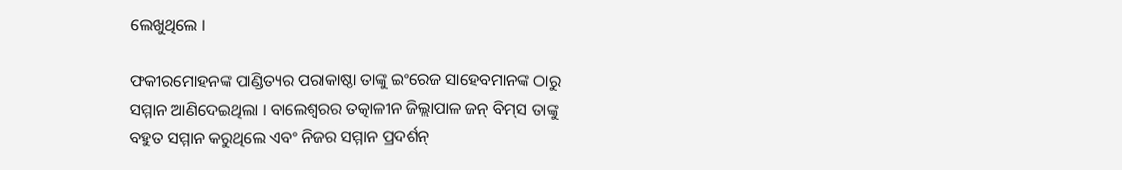ଲେଖୁଥିଲେ ।

ଫକୀରମୋହନଙ୍କ ପାଣ୍ଡିତ୍ୟର ପରାକାଷ୍ଠା ତାଙ୍କୁ ଇଂରେଜ ସାହେବମାନଙ୍କ ଠାରୁ ସମ୍ମାନ ଆଣିଦେଇଥିଲା । ବାଲେଶ୍ୱରର ତତ୍କାଳୀନ ଜିଲ୍ଲାପାଳ ଜନ୍‌ ବିମ୍‌ସ ତାଙ୍କୁ ବହୁତ ସମ୍ମାନ କରୁଥିଲେ ଏବଂ ନିଜର ସମ୍ମାନ ପ୍ରଦର୍ଶନ୍‌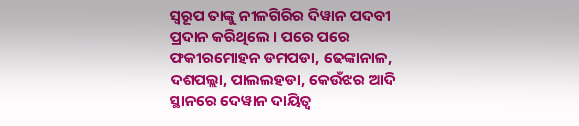ସ୍ୱରୂପ ତାଙ୍କୁ ନୀଳଗିରିର ଦିୱାନ ପଦବୀ ପ୍ରଦାନ କରିଥିଲେ । ପରେ ପରେ ଫକୀରମୋହନ ଡମପଡା, ଢେଙ୍କାନାଳ, ଦଶପଲ୍ଲା, ପାଲଲହଡା, କେଉଁଝର ଆଦି ସ୍ଥାନରେ ଦେୱାନ ଦାୟିତ୍ୱ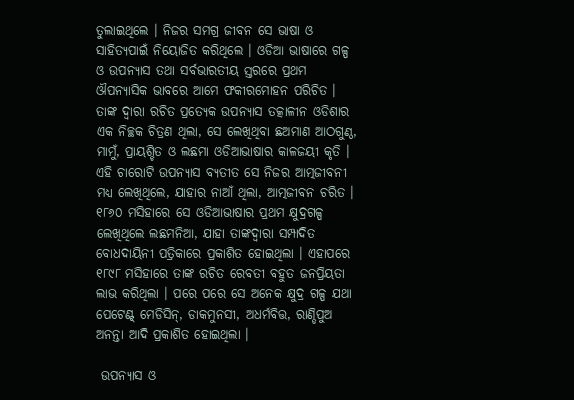ତୁଲାଇଥିଲେ । ନିଜର ସମଗ୍ର ଜୀବନ ସେ ଭାଷା ଓ ସାହିତ୍ୟପାଇଁ ନିୟୋଜିତ କରିଥିଲେ । ଓଡିଆ ଭାଷାରେ ଗଳ୍ପ ଓ ଉପନ୍ୟାସ ତଥା ସର୍ବଭାରତୀୟ ସ୍ତରରେ ପ୍ରଥମ ଔପନ୍ୟାସିକ ଭାବରେ ଆମେ ଫକୀରମୋହନ ପରିଚିତ । ତାଙ୍କ ଦ୍ୱାରା ରଚିତ ପ୍ରତ୍ୟେକ ଉପନ୍ୟାସ ତତ୍କାଳୀନ ଓଡିଶାର ଏକ ନିଚ୍ଛକ ଚିତ୍ରଣ ଥିଲା, ସେ ଲେଖିଥିବା ଛଅମାଣ ଆଠଗୁଣ୍ଠ, ମାମୁଁ, ପ୍ରାୟଶ୍ଚିତ ଓ ଲଛମା ଓଡିଆଭାଷାର କାଳଜୟୀ କୃତି । ଏହି ଚାରୋଟି ଉପନ୍ୟାସ ବ୍ୟତୀତ ସେ ନିଜର ଆତ୍ମଜୀବନୀ ମଧ୍ୟ ଲେଖିଥିଲେ, ଯାହାର ନାଆଁ ଥିଲା, ଆତ୍ମଜୀବନ ଚରିତ । ୧୮୬୦ ମସିହାରେ ସେ ଓଡିଆଭାଷାର ପ୍ରଥମ କ୍ଷୁଦ୍ରଗଳ୍ପ ଲେଖିଥିଲେ ଲଛମନିଆ, ଯାହା ତାଙ୍କଦ୍ୱାରା ସମ୍ପାଦିତ ବୋଧଦାୟିନୀ ପତ୍ରିକାରେ ପ୍ରକାଶିତ ହୋଇଥିଲା । ଏହାପରେ ୧୮୯୮ ମସିହାରେ ତାଙ୍କ ରଚିତ ରେବତୀ ବହୁତ ଜନପ୍ରିୟତା ଲାଭ କରିଥିଲା । ପରେ ପରେ ସେ ଅନେକ କ୍ଷୁଦ୍ର ଗଳ୍ପ ଯଥା ପେଟେଣ୍ଟ୍‌ ମେଡିସିନ୍‌, ଡାକମୁନସୀ, ଅଧର୍ମବିତ୍ତ, ରାଣ୍ଡିପୁଅ ଅନନ୍ତା ଆଦି ପ୍ରକାଶିତ ହୋଇଥିଲା ।

 ଉପନ୍ୟାସ ଓ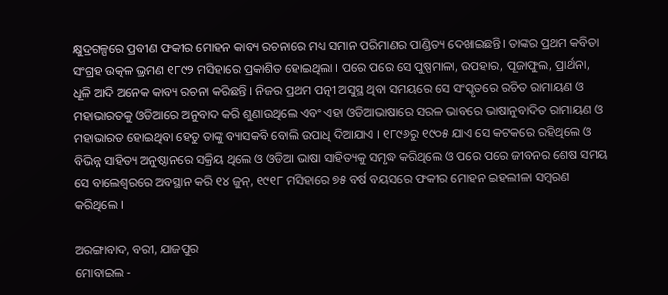କ୍ଷୁଦ୍ରଗଳ୍ପରେ ପ୍ରବୀଣ ଫକୀର ମୋହନ କାବ୍ୟ ରଚନାରେ ମଧ୍ୟ ସମାନ ପରିମାଣର ପାଣ୍ଡିତ୍ୟ ଦେଖାଇଛନ୍ତି। ତାଙ୍କର ପ୍ରଥମ କବିତା ସଂଗ୍ରହ ଉତ୍କଳ ଭ୍ରମଣ ୧୮୯୨ ମସିହାରେ ପ୍ରକାଶିତ ହୋଇଥିଲା । ପରେ ପରେ ସେ ପୁଷ୍ପମାଳା, ଉପହାର, ପୂଜାଫୁଲ, ପ୍ରାର୍ଥନା, ଧୂଳି ଆଦି ଅନେକ କାବ୍ୟ ରଚନା କରିଛନ୍ତି । ନିଜର ପ୍ରଥମ ପତ୍ନୀ ଅସୁସ୍ଥ ଥିବା ସମୟରେ ସେ ସଂସ୍କୃତରେ ରଚିତ ରାମାୟଣ ଓ ମହାଭାରତକୁ ଓଡିଆରେ ଅନୁବାଦ କରି ଶୁଣାଉଥିଲେ ଏବଂ ଏହା ଓଡିଆଭାଷାରେ ସରଳ ଭାବରେ ଭାଷାନୁବାଦିତ ରାମାୟଣ ଓ ମହାଭାରତ ହୋଇଥିବା ହେତୁ ତାଙ୍କୁ ବ୍ୟାସକବି ବୋଲି ଉପାଧି ଦିଆଯାଏ । ୧୮୯୬ରୁ ୧୯୦୫ ଯାଏ ସେ କଟକରେ ରହିଥିଲେ ଓ ବିଭିନ୍ନ ସାହିତ୍ୟ ଅନୁଷ୍ଠାନରେ ସକ୍ରିୟ ଥିଲେ ଓ ଓଡିଆ ଭାଷା ସାହିତ୍ୟକୁ ସମୃଦ୍ଧ କରିଥିଲେ ଓ ପରେ ପରେ ଜୀବନର ଶେଷ ସମୟ ସେ ବାଲେଶ୍ୱରରେ ଅବସ୍ଥାନ କରି ୧୪ ଜୁନ୍‌, ୧୯୧୮ ମସିହାରେ ୭୫ ବର୍ଷ ବୟସରେ ଫକୀର ମୋହନ ଇହଲୀଳା ସମ୍ୱରଣ କରିଥିଲେ ।

ଅରଙ୍ଗାବାଦ, ବରୀ, ଯାଜପୁର
ମୋବାଇଲ -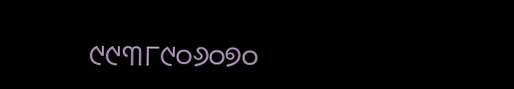୯୯୩୮୯୦୬୦୭୦